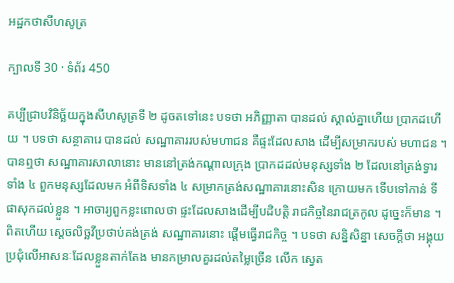អដ្ឋកថាសីហសូត្រ

ក្បាលទី 30 · ទំព័រ 450

គប្បីជ្រាបវិនិច្ឆ័យក្នុងសីហសូត្រទី ២ ដូចតទៅនេះ បទថា អភិញ្ញាតា បានដល់ ស្គាល់គ្នាហើយ ប្រាកដហើយ ។ បទថា សន្ថាគារេ បានដល់ សណ្ឋាគាររបស់មហាជន គឺផ្ទះដែលសាង ដើម្បីសម្រាករបស់ មហាជន ។ បានឮថា សណ្ឋាគារសាលានោះ មាននៅត្រង់កណ្តាលក្រុង ប្រាកដដល់មនុស្សទាំង ២ ដែលនៅត្រង់ទ្វារទាំង ៤ ពួកមនុស្សដែលមក អំពីទិសទាំង ៤ សម្រាកត្រង់សណ្ឋាគារនោះសិន ក្រោយមក ទើបទៅកាន់ ទីផាសុកដល់ខ្លួន ។ អាចារ្យពួកខ្លះពោលថា ផ្ទះដែលសាងដើម្បីបដិបត្តិ រាជកិច្ចនៃរាជត្រកូល ដូច្នេះក៏មាន ។ ពិតហើយ ស្តេចលិច្ឆវីប្រថាប់គង់ត្រង់ សណ្ឋាគារនោះ ផ្តើមធ្វើរាជកិច្ច ។ បទថា សន្និសិន្នា សេចក្តីថា អង្គុយ ប្រជុំលើអាសនៈដែលខ្លួនតាក់តែង មានកម្រាលគួរដល់តម្លៃច្រើន លើក ស្វេត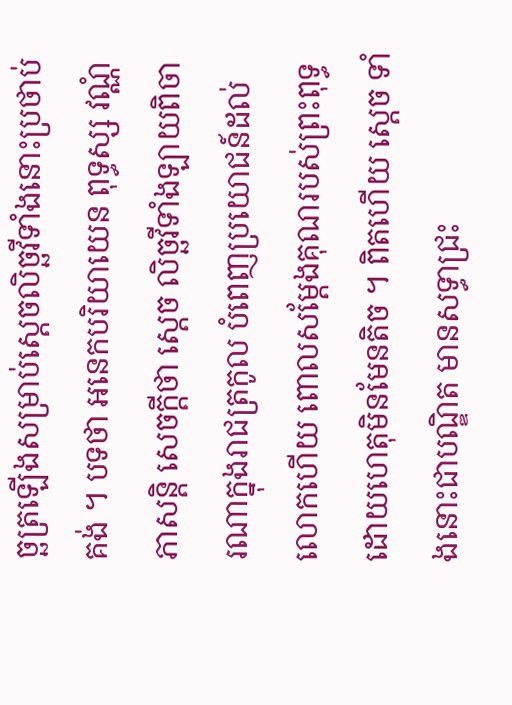ច្ឆត្រឡើងសម្រាប់ស្តេចលិច្ឆវីទាំងនោះប្រថាប់គង់ ។ បទថា អនេកបរិយាយេន ពុទ្ធស្ស វណ្ណំ ភាសន្តិ សេចក្តីថា ស្តេច លិច្ឆវីទាំងឡាយពិចារណាក្នុងរាជត្រកូល បំពេញប្រយោជន៍ដល់លោកហើយ ពោលសម្តែងគុណរបស់ព្រះពុទ្ធ ដោយហេតុមិនមែនតិច ។ ពិតហើយ ស្តេច ទាំងនោះជាបណ្ឌិត មានសទ្ធាជ្រះ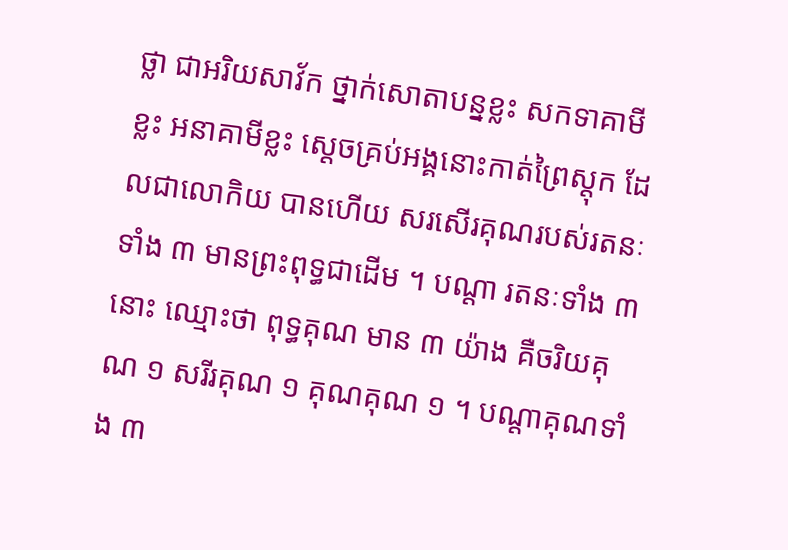ថ្លា ជាអរិយសាវ័ក ថ្នាក់សោតាបន្នខ្លះ សកទាគាមីខ្លះ អនាគាមីខ្លះ ស្តេចគ្រប់អង្គនោះកាត់ព្រៃស្តុក ដែលជាលោកិយ បានហើយ សរសើរគុណរបស់រតនៈទាំង ៣ មានព្រះពុទ្ធជាដើម ។ បណ្តា រតនៈទាំង ៣ នោះ ឈ្មោះថា ពុទ្ធគុណ មាន ៣ យ៉ាង គឺចរិយគុណ ១ សរីរគុណ ១ គុណគុណ ១ ។ បណ្តាគុណទាំង ៣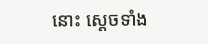នោះ ស្តេចទាំង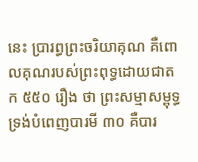នេះ ប្រារព្ធព្រះចរិយាគុណ គឺពោលគុណរបស់ព្រះពុទ្ធដោយជាតក ៥៥០ រឿង ថា ព្រះសម្មាសម្ពុទ្ធទ្រង់បំពេញបារមី ៣០ គឺបារ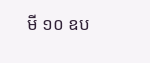មី ១០ ឧប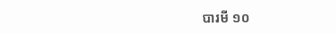បារមី ១០